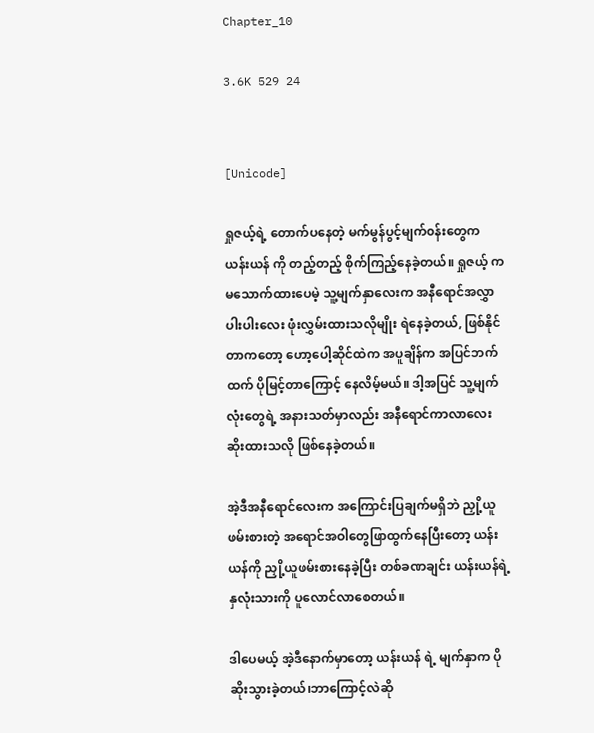Chapter_10

3.6K 529 24


[Unicode]

ရှုဇယ့်ရဲ့ တောက်ပနေတဲ့ မက်မွန်ပွင့်မျက်၀န်း‌တွေက ယန်းယန် ကို တည့်တည့် စိုက်ကြည့်နေခဲ့တယ်။ ရှုဇယ့် က မသောက်ထားပေမဲ့ သူ့မျက်နှာလေးက အနီရောင်အလွှာ ပါးပါးလေး ဖုံးလွှမ်းထားသလိုမျိုး ရဲနေခဲ့တယ်, ဖြစ်နိုင်တာက‌တော့ ဟော့ပေါ့ဆိုင်ထဲက အပူချိန်က အပြင်ဘက်ထက် ပိုမြင့်တာကြောင့် နေလိမ့်မယ်။ ဒါ့အပြင် သူ့မျက်လုံးတွေရဲ့ အနားသတ်မှာလည်း အနီရောင်ကာလာလေး ဆိုးထားသလို ဖြစ်နေခဲ့တယ်။

အဲ့ဒီအနီရောင်‌လေးက အကြောင်းပြချက်မရှိဘဲ ညှို့ယူဖမ်းစားတဲ့ အရောင်အဝါတွေဖြာထွက်နေပြီး‌တော့ ယန်းယန်ကို ညှို့ယူဖမ်းစားနေခဲ့ပြီး တစ်ခဏချင်း ယန်းယန်ရဲ့ နှလုံးသားကို ပူလောင်လာစေတယ်။

ဒါပေမယ့် အဲ့ဒီနောက်မှာတော့ ယန်းယန် ရဲ့ မျက်နှာက ပိုဆိုးသွားခဲ့တယ်၊ဘာကြောင့်လဲဆို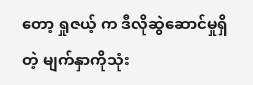တော့ ရှုဇယ့် က ဒီလိုဆွဲဆောင်မှုရှိတဲ့ မျက်နှာကိုသုံး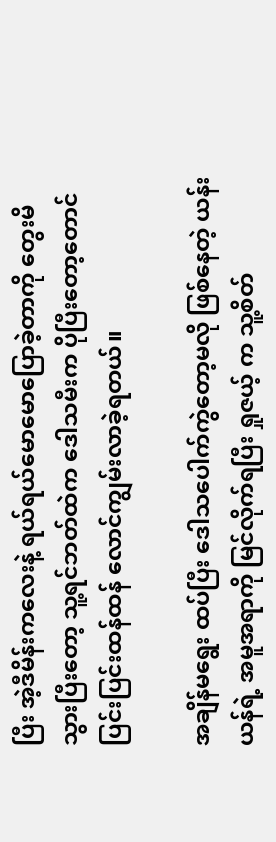ပြီး အဲ့ဒီမိန်းကလေးနဲ့ ရယ်ရယ်မောမောပြောခဲ့တာကို တွေးမိသွားပြီးတော့ သူ့ရင်ဘတ်ထဲက ဒေါသမီးက ပိုပြီးတော့တောင် ပြင်းပြင်းထန်ထန် လောင်ကျွမ်းလာခဲ့ရတယ်။

အချိန်မရွေး ထပ်ပြီး ဒေါသပေါက်ကွဲတော့မလို ဖြစ်‌နေတဲ့ ယန်းယန်ရဲ့ အမူအရာကို မြင်လိုက်ရပြီး ရှုဇယ့် က သူ့စိတ်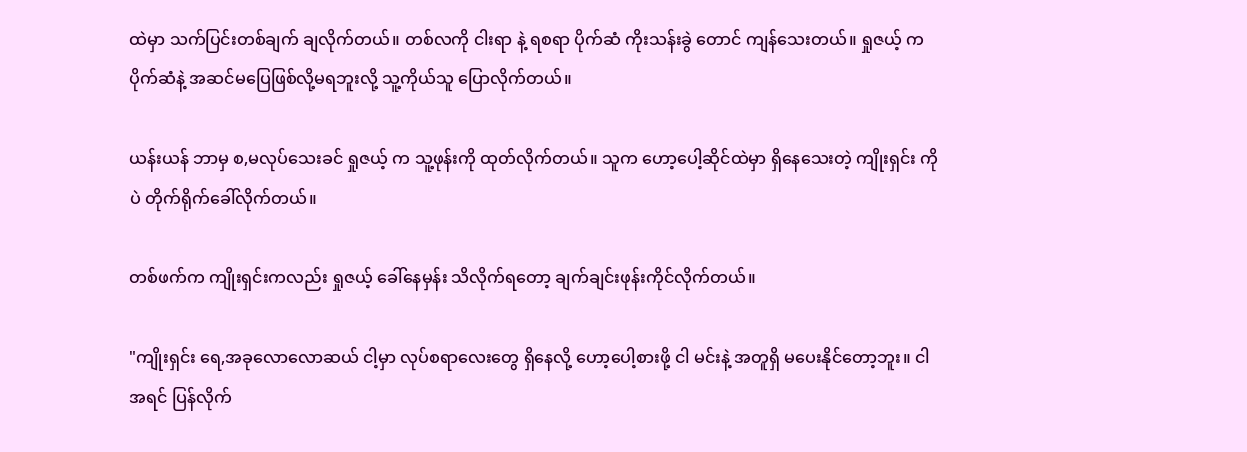ထဲမှာ သက်ပြင်းတစ်ချက် ချလိုက်တယ်။ တစ်လကို ငါးရာ နဲ့ ရစရာ ပိုက်ဆံ ကိုးသန်းခွဲ တောင် ကျန်သေးတယ်။ ရှုဇယ့် က ပိုက်ဆံနဲ့ အဆင်မပြေဖြစ်လို့မရဘူးလို့ သူ့ကိုယ်သူ ပြောလိုက်တယ်။

ယန်းယန် ဘာမှ စ,မလုပ်သေးခင် ရှုဇယ့် က သူ့ဖုန်းကို ထုတ်လိုက်တယ်။ သူက ဟော့ပေါ့ဆိုင်ထဲမှာ ရှိနေသေးတဲ့ ကျိုးရှင်း ကိုပဲ တိုက်ရိုက်ခေါ်လိုက်တယ်။

တစ်ဖက်က ကျိုးရှင်းကလည်း ရှုဇယ့် ခေါ်နေမှန်း သိလိုက်ရတော့ ချက်ချင်းဖုန်းကိုင်လိုက်တယ်။

"ကျိုးရှင်း‌ ရေ,အခု‌လောလောဆယ် ငါ့မှာ လုပ်စရာလေးတွေ ရှိနေလို့ ဟော့ပေါ့စားဖို့ ငါ မင်းနဲ့ အတူရှိ မပေးနိုင်တော့ဘူး။ ငါ အရင် ပြန်လိုက်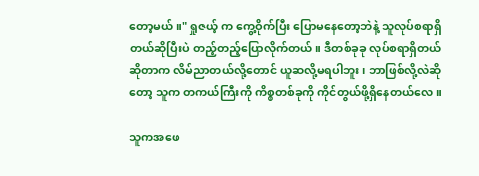တော့မယ်။" ရှုဇယ့် က ကွေ့ဝိုက်ပြီး ပြောမနေတော့ဘဲနဲ့ သူလုပ်စရာရှိတယ်ဆိုပြီးပဲ တည့်တည့်ပြောလိုက်တယ်။ ဒီတစ်ခုခု လုပ်စရာရှိတယ်ဆိုတာက လိမ်ညာတယ်လို့တောင် ယူဆလို့မရပါဘူး၊ ဘာဖြစ်လို့လဲဆိုတော့ သူက တကယ်ကြီးကို ကိစ္စတစ်ခုကို ကိုင်တွယ်ဖို့ရှိ‌နေတယ်လေ။

သူကအဖေ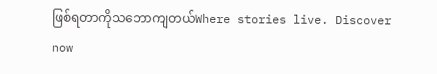ဖြစ်ရတာကိုသဘောကျတယ်Where stories live. Discover now